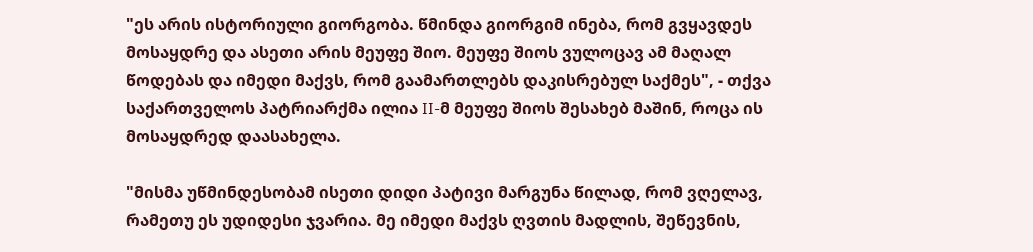"ეს არის ისტორიული გიორგობა. წმინდა გიორგიმ ინება, რომ გვყავდეს მოსაყდრე და ასეთი არის მეუფე შიო. მეუფე შიოს ვულოცავ ამ მაღალ წოდებას და იმედი მაქვს, რომ გაამართლებს დაკისრებულ საქმეს", - თქვა საქართველოს პატრიარქმა ილია II-მ მეუფე შიოს შესახებ მაშინ, როცა ის მოსაყდრედ დაასახელა.

"მისმა უწმინდესობამ ისეთი დიდი პატივი მარგუნა წილად, რომ ვღელავ, რამეთუ ეს უდიდესი ჯვარია. მე იმედი მაქვს ღვთის მადლის, შეწევნის,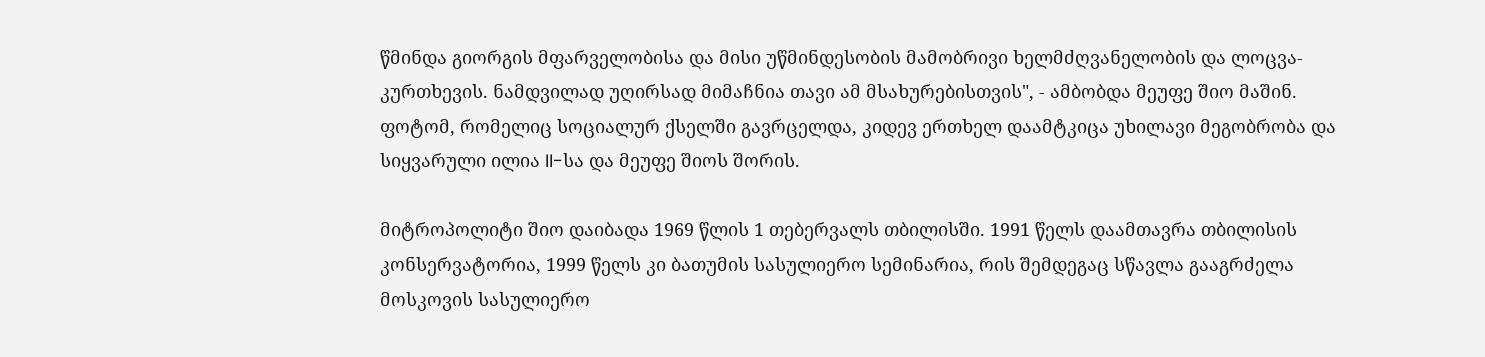წმინდა გიორგის მფარველობისა და მისი უწმინდესობის მამობრივი ხელმძღვანელობის და ლოცვა-კურთხევის. ნამდვილად უღირსად მიმაჩნია თავი ამ მსახურებისთვის", - ამბობდა მეუფე შიო მაშინ.
ფოტომ, რომელიც სოციალურ ქსელში გავრცელდა, კიდევ ერთხელ დაამტკიცა უხილავი მეგობრობა და სიყვარული ილია II-სა და მეუფე შიოს შორის.

მიტროპოლიტი შიო დაიბადა 1969 წლის 1 თებერვალს თბილისში. 1991 წელს დაამთავრა თბილისის კონსერვატორია, 1999 წელს კი ბათუმის სასულიერო სემინარია, რის შემდეგაც სწავლა გააგრძელა მოსკოვის სასულიერო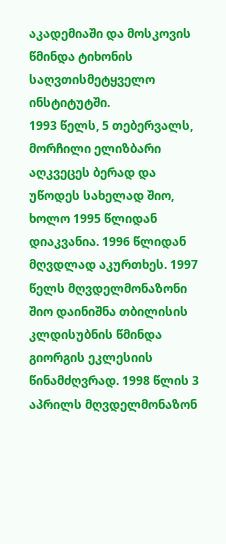აკადემიაში და მოსკოვის წმინდა ტიხონის საღვთისმეტყველო ინსტიტუტში.
1993 წელს, 5 თებერვალს, მორჩილი ელიზბარი აღკვეცეს ბერად და უწოდეს სახელად შიო, ხოლო 1995 წლიდან დიაკვანია. 1996 წლიდან მღვდლად აკურთხეს. 1997 წელს მღვდელმონაზონი შიო დაინიშნა თბილისის კლდისუბნის წმინდა გიორგის ეკლესიის წინამძღვრად. 1998 წლის 3 აპრილს მღვდელმონაზონ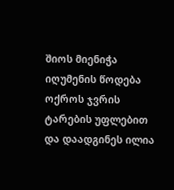შიოს მიენიჭა იღუმენის წოდება ოქროს ჯვრის ტარების უფლებით და დაადგინეს ილია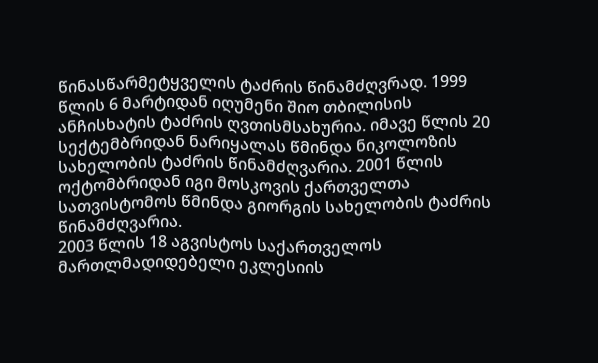წინასწარმეტყველის ტაძრის წინამძღვრად. 1999 წლის 6 მარტიდან იღუმენი შიო თბილისის ანჩისხატის ტაძრის ღვთისმსახურია. იმავე წლის 20 სექტემბრიდან ნარიყალას წმინდა ნიკოლოზის სახელობის ტაძრის წინამძღვარია. 2001 წლის ოქტომბრიდან იგი მოსკოვის ქართველთა სათვისტომოს წმინდა გიორგის სახელობის ტაძრის წინამძღვარია.
2003 წლის 18 აგვისტოს საქართველოს მართლმადიდებელი ეკლესიის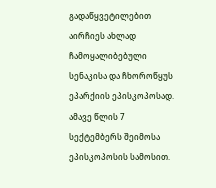გადაწყვეტილებით აირჩიეს ახლად ჩამოყალიბებული სენაკისა და ჩხოროწყუს ეპარქიის ეპისკოპოსად. ამავე წლის 7 სექტემბერს შეიმოსა ეპისკოპოსის სამოსით.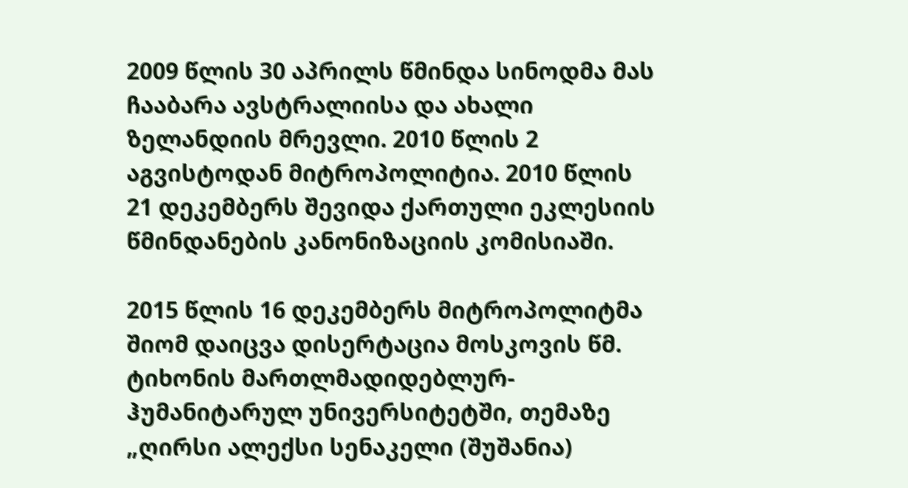2009 წლის 30 აპრილს წმინდა სინოდმა მას ჩააბარა ავსტრალიისა და ახალი ზელანდიის მრევლი. 2010 წლის 2 აგვისტოდან მიტროპოლიტია. 2010 წლის 21 დეკემბერს შევიდა ქართული ეკლესიის წმინდანების კანონიზაციის კომისიაში.

2015 წლის 16 დეკემბერს მიტროპოლიტმა შიომ დაიცვა დისერტაცია მოსკოვის წმ. ტიხონის მართლმადიდებლურ-ჰუმანიტარულ უნივერსიტეტში, თემაზე „ღირსი ალექსი სენაკელი (შუშანია)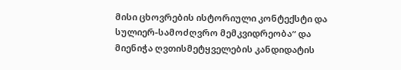მისი ცხოვრების ისტორიული კონტექსტი და სულიერ-სამოძღვრო მემკვიდრეობა“ და მიენიჭა ღვთისმეტყველების კანდიდატის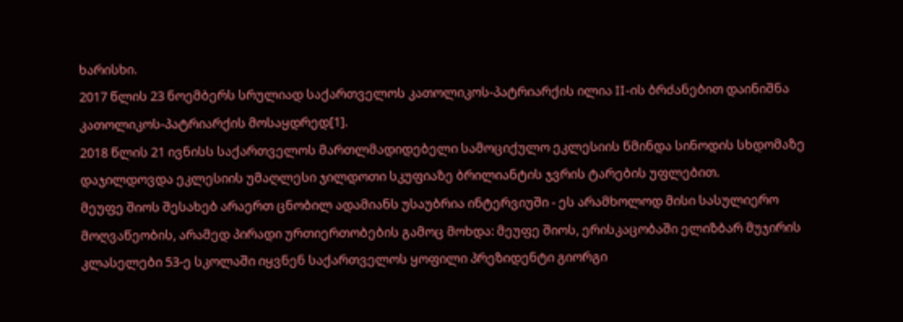ხარისხი.
2017 წლის 23 ნოემბერს სრულიად საქართველოს კათოლიკოს-პატრიარქის ილია II-ის ბრძანებით დაინიშნა კათოლიკოს-პატრიარქის მოსაყდრედ[1].
2018 წლის 21 ივნისს საქართველოს მართლმადიდებელი სამოციქულო ეკლესიის წმინდა სინოდის სხდომაზე დაჯილდოვდა ეკლესიის უმაღლესი ჯილდოთი სკუფიაზე ბრილიანტის ჯვრის ტარების უფლებით.
მეუფე შიოს შესახებ არაერთ ცნობილ ადამიანს უსაუბრია ინტერვიუში - ეს არამხოლოდ მისი სასულიერო მოღვაწეობის, არამედ პირადი ურთიერთობების გამოც მოხდა: მეუფე შიოს, ერისკაცობაში ელიზბარ მუჯირის კლასელები 53-ე სკოლაში იყვნენ საქართველოს ყოფილი პრეზიდენტი გიორგი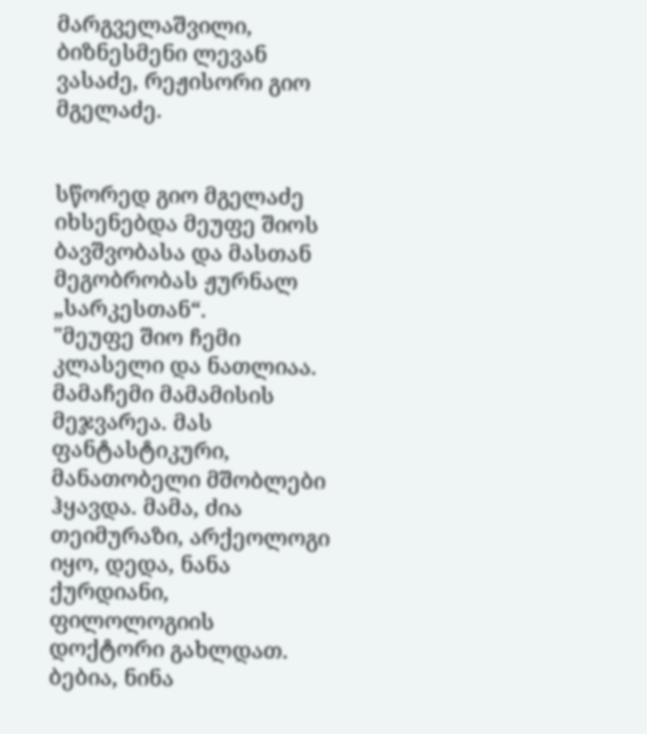მარგველაშვილი, ბიზნესმენი ლევან ვასაძე, რეჟისორი გიო მგელაძე.


სწორედ გიო მგელაძე იხსენებდა მეუფე შიოს ბავშვობასა და მასთან მეგობრობას ჟურნალ „სარკესთან“.
"მეუფე შიო ჩემი კლასელი და ნათლიაა. მამაჩემი მამამისის მეჯვარეა. მას ფანტასტიკური, მანათობელი მშობლები ჰყავდა. მამა, ძია თეიმურაზი, არქეოლოგი იყო, დედა, ნანა ქურდიანი, ფილოლოგიის დოქტორი გახლდათ. ბებია, ნინა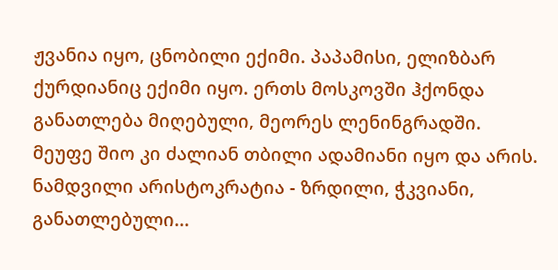ჟვანია იყო, ცნობილი ექიმი. პაპამისი, ელიზბარ ქურდიანიც ექიმი იყო. ერთს მოსკოვში ჰქონდა განათლება მიღებული, მეორეს ლენინგრადში.
მეუფე შიო კი ძალიან თბილი ადამიანი იყო და არის. ნამდვილი არისტოკრატია - ზრდილი, ჭკვიანი, განათლებული...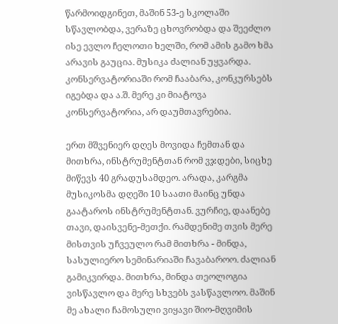წარმოიდგინეთ, მაშინ 53-ე სკოლაში სწავლობდა, ვერაზე ცხოვრობდა და შეეძლო ისე ევლო ჩელოთი ხელში, რომ ამის გამო ხმა არავის გაუცია. მუსიკა ძალიან უყვარდა. კონსერვატორიაში რომ ჩააბარა, კონკურსებს იგებდა და ა.შ. მერე კი მიატოვა კონსერვატორია, არ დაუმთავრებია.

ერთ მშვენიერ დღეს მოვიდა ჩემთან და მითხრა, ინსტრუმენტთან რომ ვჯდები, სიცხე მიწევს 40 გრადუსამდეო. არადა, კარგმა მუსიკოსმა დღეში 10 საათი მაინც უნდა გაატაროს ინსტრუმენტთან. ვურჩიე, დაანებე თავი, დაისვენე-მეთქი. რამდენიმე თვის მერე მისთვის უჩვეულო რამ მითხრა - მინდა, სასულიერო სემინარიაში ჩავაბაროო. ძალიან გამიკვირდა. მითხრა, მინდა თეოლოგია ვისწავლო და მერე სხვებს ვასწავლოო. მაშინ მე ახალი ჩამოსული ვიყავი შიო-მღვიმის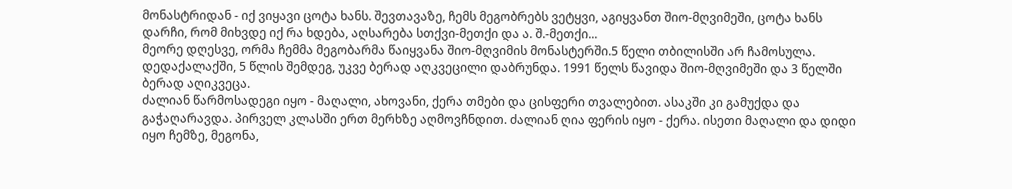მონასტრიდან - იქ ვიყავი ცოტა ხანს. შევთავაზე, ჩემს მეგობრებს ვეტყვი, აგიყვანთ შიო-მღვიმეში, ცოტა ხანს დარჩი, რომ მიხვდე იქ რა ხდება, აღსარება სთქვი-მეთქი და ა. შ.-მეთქი...
მეორე დღესვე, ორმა ჩემმა მეგობარმა წაიყვანა შიო-მღვიმის მონასტერში.5 წელი თბილისში არ ჩამოსულა. დედაქალაქში, 5 წლის შემდეგ, უკვე ბერად აღკვეცილი დაბრუნდა. 1991 წელს წავიდა შიო-მღვიმეში და 3 წელში ბერად აღიკვეცა.
ძალიან წარმოსადეგი იყო - მაღალი, ახოვანი, ქერა თმები და ცისფერი თვალებით. ასაკში კი გამუქდა და გაჭაღარავდა. პირველ კლასში ერთ მერხზე აღმოვჩნდით. ძალიან ღია ფერის იყო - ქერა. ისეთი მაღალი და დიდი იყო ჩემზე, მეგონა,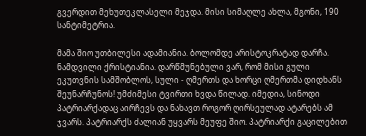გვერდით მეხუთეკლასელი მეჯდა. მისი სიმაღლე ახლა, მგონი, 190 სანტიმეტრია.

მამა შიო უთბილესი ადამიანია. ბოლომდე არისტოკრატად დარჩა. ნამდვილი ქრისტიანია. დარწმუნებული ვარ, რომ მისი გული ეკუთვნის სამშობლოს, სული - ღმერთს და ხორცი ღმერთმა დიდხანს შეუნარჩუნოს! უმძიმესი ტვირთი ხვდა წილად. იმედია, სინოდი პატრიარქადაც აირჩევს და ნახავთ როგორ ღირსეულად ატარებს ამ ჯვარს. პატრიარქს ძალიან უყვარს მეუფე შიო. პატრიარქი გაცილებით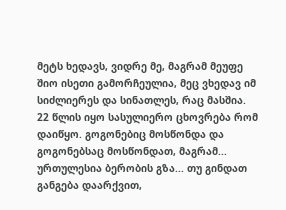მეტს ხედავს, ვიდრე მე, მაგრამ მეუფე შიო ისეთი გამორჩეულია, მეც ვხედავ იმ სიძლიერეს და სინათლეს, რაც მასშია.
22 წლის იყო სასულიერო ცხოვრება რომ დაიწყო. გოგონებიც მოსწონდა და გოგონებსაც მოსწონდათ, მაგრამ... ურთულესია ბერობის გზა... თუ გინდათ განგება დაარქვით,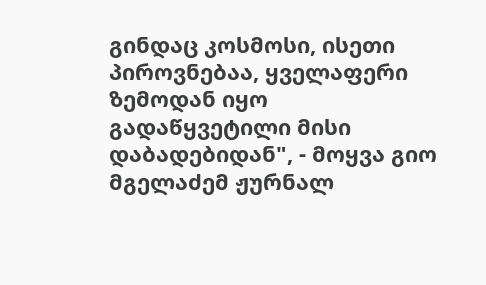გინდაც კოსმოსი, ისეთი პიროვნებაა, ყველაფერი ზემოდან იყო გადაწყვეტილი მისი დაბადებიდან", - მოყვა გიო მგელაძემ ჟურნალ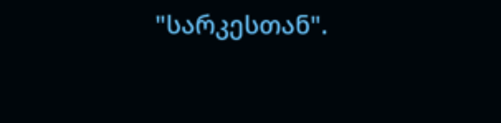"სარკესთან".